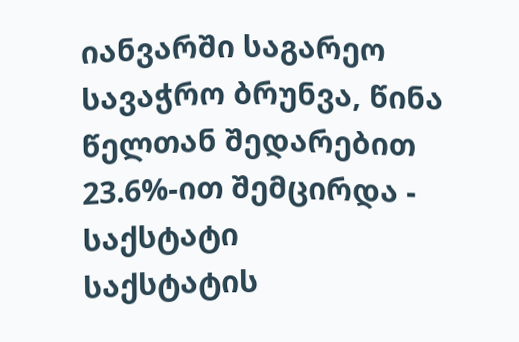იანვარში საგარეო სავაჭრო ბრუნვა, წინა წელთან შედარებით 23.6%-ით შემცირდა - საქსტატი
საქსტატის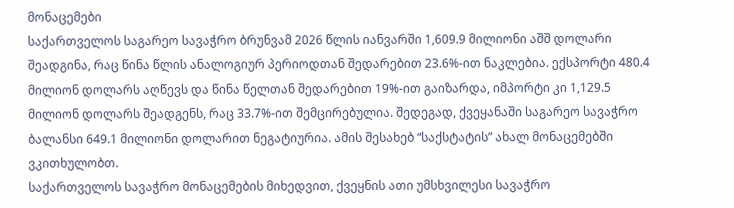მონაცემები
საქართველოს საგარეო სავაჭრო ბრუნვამ 2026 წლის იანვარში 1,609.9 მილიონი აშშ დოლარი შეადგინა, რაც წინა წლის ანალოგიურ პერიოდთან შედარებით 23.6%-ით ნაკლებია. ექსპორტი 480.4 მილიონ დოლარს აღწევს და წინა წელთან შედარებით 19%-ით გაიზარდა, იმპორტი კი 1,129.5 მილიონ დოლარს შეადგენს, რაც 33.7%-ით შემცირებულია. შედეგად, ქვეყანაში საგარეო სავაჭრო ბალანსი 649.1 მილიონი დოლარით ნეგატიურია. ამის შესახებ “საქსტატის” ახალ მონაცემებში ვკითხულობთ.
საქართველოს სავაჭრო მონაცემების მიხედვით, ქვეყნის ათი უმსხვილესი სავაჭრო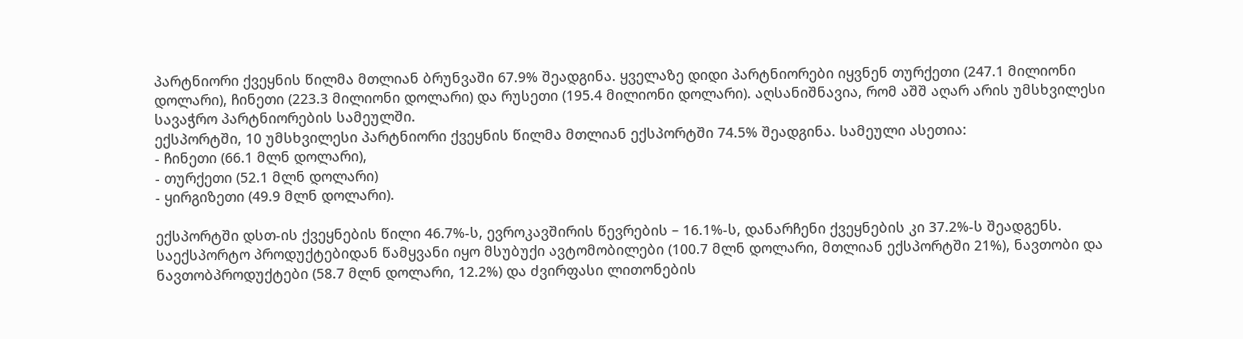პარტნიორი ქვეყნის წილმა მთლიან ბრუნვაში 67.9% შეადგინა. ყველაზე დიდი პარტნიორები იყვნენ თურქეთი (247.1 მილიონი დოლარი), ჩინეთი (223.3 მილიონი დოლარი) და რუსეთი (195.4 მილიონი დოლარი). აღსანიშნავია, რომ აშშ აღარ არის უმსხვილესი სავაჭრო პარტნიორების სამეულში.
ექსპორტში, 10 უმსხვილესი პარტნიორი ქვეყნის წილმა მთლიან ექსპორტში 74.5% შეადგინა. სამეული ასეთია:
- ჩინეთი (66.1 მლნ დოლარი),
- თურქეთი (52.1 მლნ დოლარი)
- ყირგიზეთი (49.9 მლნ დოლარი).

ექსპორტში დსთ-ის ქვეყნების წილი 46.7%-ს, ევროკავშირის წევრების – 16.1%-ს, დანარჩენი ქვეყნების კი 37.2%-ს შეადგენს.
საექსპორტო პროდუქტებიდან წამყვანი იყო მსუბუქი ავტომობილები (100.7 მლნ დოლარი, მთლიან ექსპორტში 21%), ნავთობი და ნავთობპროდუქტები (58.7 მლნ დოლარი, 12.2%) და ძვირფასი ლითონების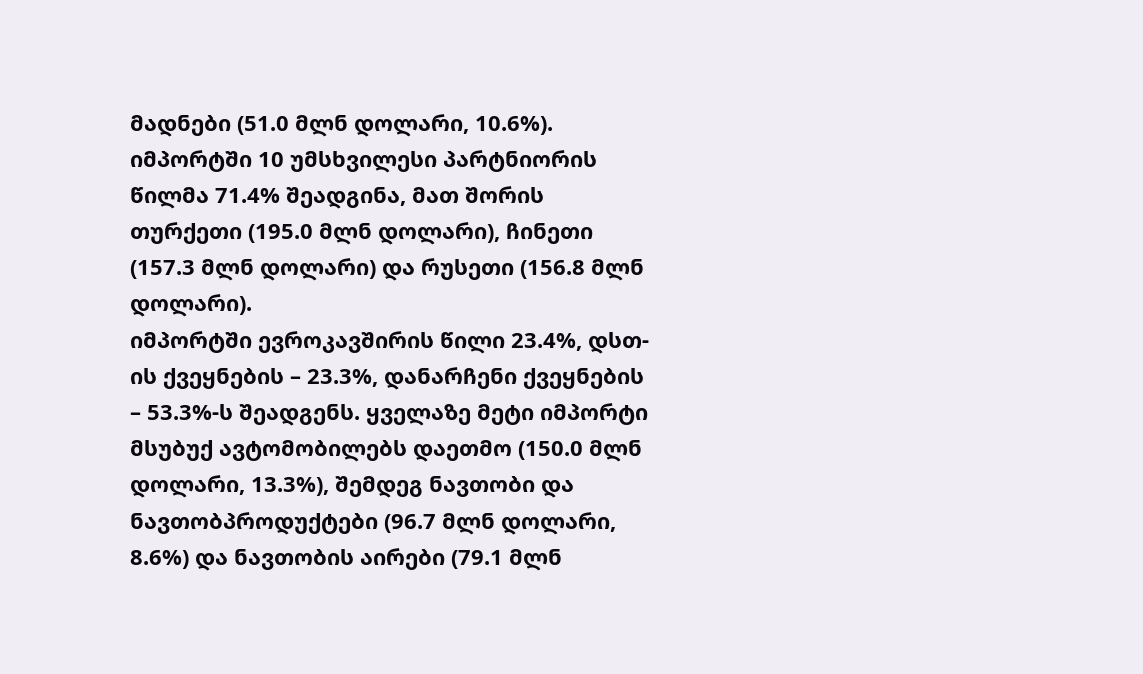მადნები (51.0 მლნ დოლარი, 10.6%).
იმპორტში 10 უმსხვილესი პარტნიორის წილმა 71.4% შეადგინა, მათ შორის თურქეთი (195.0 მლნ დოლარი), ჩინეთი (157.3 მლნ დოლარი) და რუსეთი (156.8 მლნ დოლარი).
იმპორტში ევროკავშირის წილი 23.4%, დსთ-ის ქვეყნების – 23.3%, დანარჩენი ქვეყნების – 53.3%-ს შეადგენს. ყველაზე მეტი იმპორტი მსუბუქ ავტომობილებს დაეთმო (150.0 მლნ დოლარი, 13.3%), შემდეგ ნავთობი და ნავთობპროდუქტები (96.7 მლნ დოლარი, 8.6%) და ნავთობის აირები (79.1 მლნ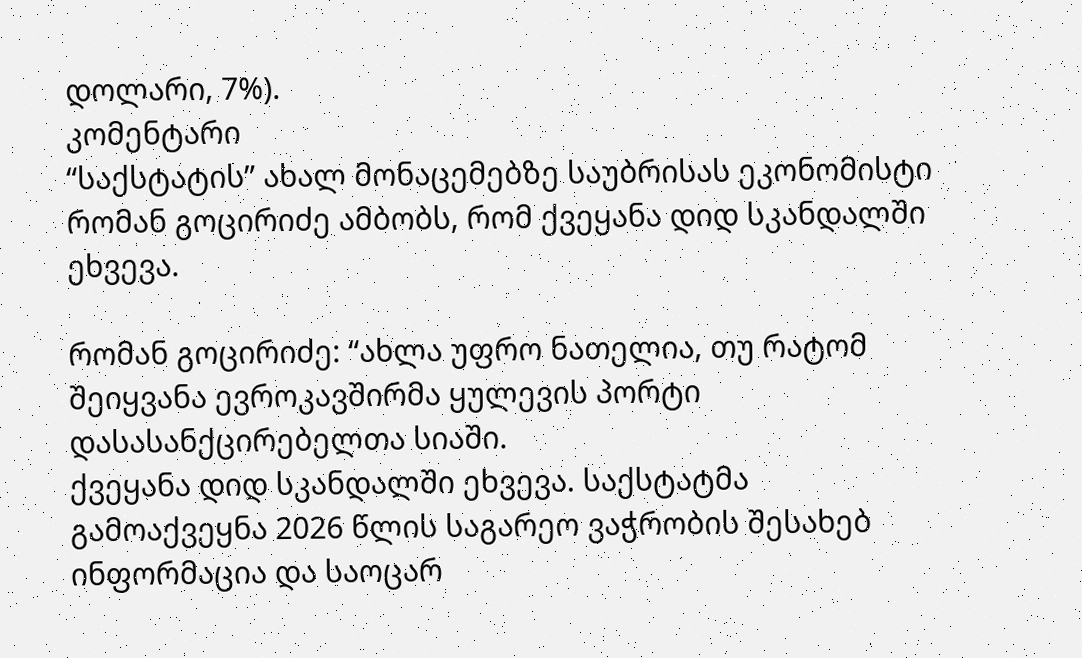დოლარი, 7%).
კომენტარი
“საქსტატის” ახალ მონაცემებზე საუბრისას ეკონომისტი რომან გოცირიძე ამბობს, რომ ქვეყანა დიდ სკანდალში ეხვევა.

რომან გოცირიძე: “ახლა უფრო ნათელია, თუ რატომ შეიყვანა ევროკავშირმა ყულევის პორტი დასასანქცირებელთა სიაში.
ქვეყანა დიდ სკანდალში ეხვევა. საქსტატმა გამოაქვეყნა 2026 წლის საგარეო ვაჭრობის შესახებ ინფორმაცია და საოცარ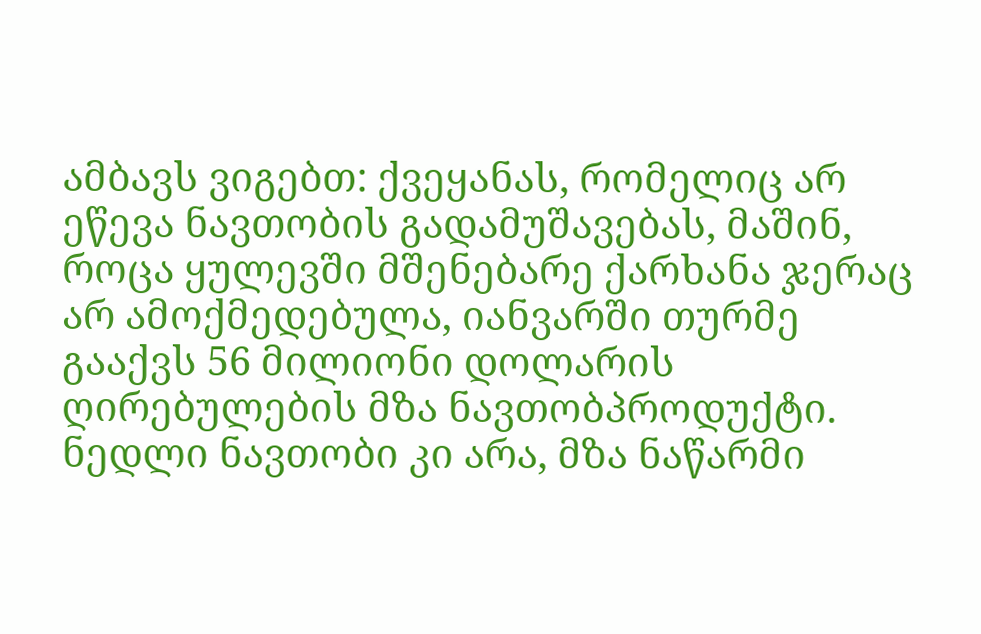ამბავს ვიგებთ: ქვეყანას, რომელიც არ ეწევა ნავთობის გადამუშავებას, მაშინ, როცა ყულევში მშენებარე ქარხანა ჯერაც არ ამოქმედებულა, იანვარში თურმე გააქვს 56 მილიონი დოლარის ღირებულების მზა ნავთობპროდუქტი. ნედლი ნავთობი კი არა, მზა ნაწარმი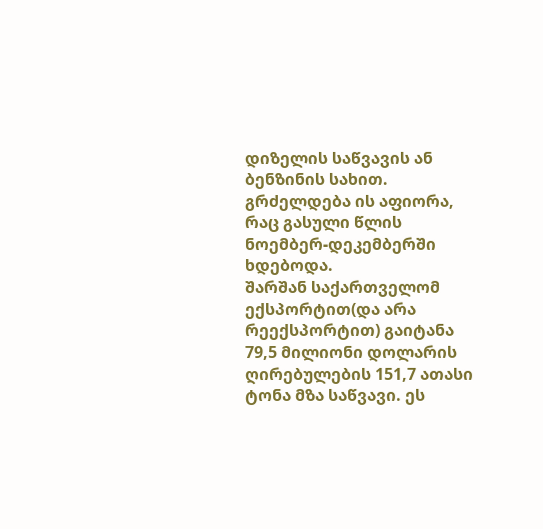დიზელის საწვავის ან ბენზინის სახით. გრძელდება ის აფიორა, რაც გასული წლის ნოემბერ-დეკემბერში ხდებოდა.
შარშან საქართველომ ექსპორტით(და არა რეექსპორტით) გაიტანა 79,5 მილიონი დოლარის ღირებულების 151,7 ათასი ტონა მზა საწვავი. ეს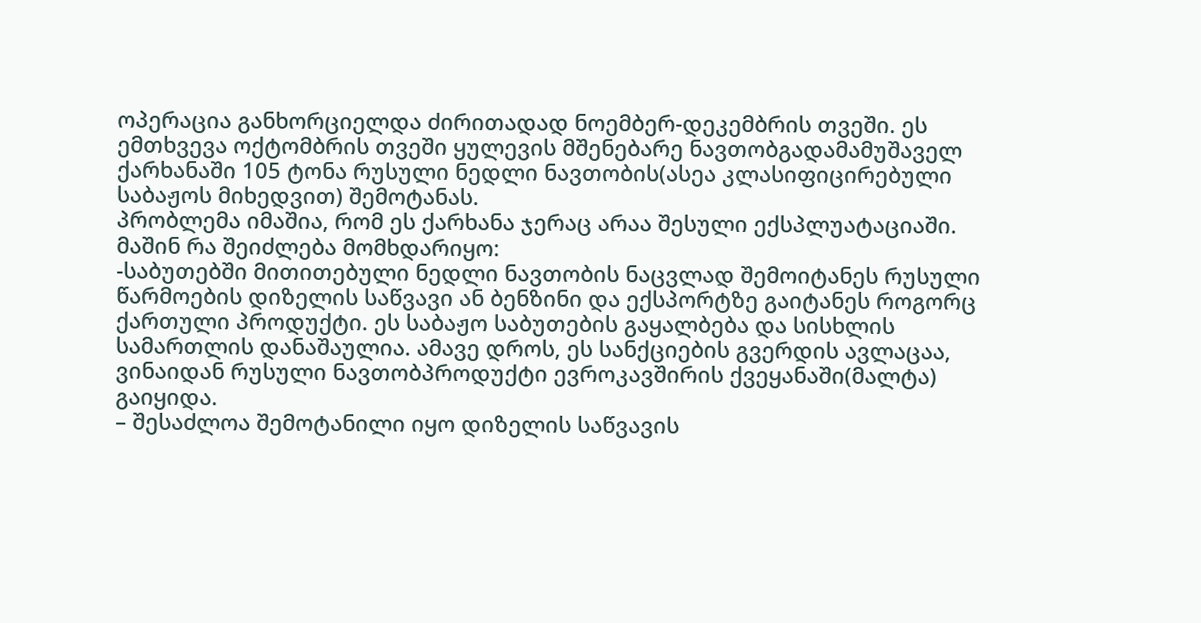ოპერაცია განხორციელდა ძირითადად ნოემბერ-დეკემბრის თვეში. ეს ემთხვევა ოქტომბრის თვეში ყულევის მშენებარე ნავთობგადამამუშაველ ქარხანაში 105 ტონა რუსული ნედლი ნავთობის(ასეა კლასიფიცირებული საბაჟოს მიხედვით) შემოტანას.
პრობლემა იმაშია, რომ ეს ქარხანა ჯერაც არაა შესული ექსპლუატაციაში. მაშინ რა შეიძლება მომხდარიყო:
-საბუთებში მითითებული ნედლი ნავთობის ნაცვლად შემოიტანეს რუსული წარმოების დიზელის საწვავი ან ბენზინი და ექსპორტზე გაიტანეს როგორც ქართული პროდუქტი. ეს საბაჟო საბუთების გაყალბება და სისხლის სამართლის დანაშაულია. ამავე დროს, ეს სანქციების გვერდის ავლაცაა, ვინაიდან რუსული ნავთობპროდუქტი ევროკავშირის ქვეყანაში(მალტა) გაიყიდა.
– შესაძლოა შემოტანილი იყო დიზელის საწვავის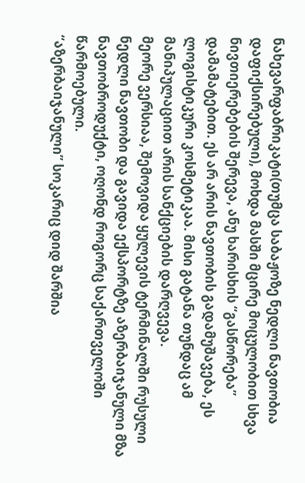ნახევარფაბრიკატი(თუმცა საბაჟოზე ნედლი ნავთობია დაფიქსირებული), მოხდა მასში მცირე მოცულობით სხვა ნივთიერებების შერევა, ანუ ხარისხის “გასწორება” დამამატებით. ეს არ არის ნავთობის გადამუშავება, ეს ლოგისტიკური კოსმეტიკაა. მისი გატანა თუნდაც ამ მანიპულაციით არის სანქციების დარღვევა.
მეორე ვერსიაა, შემოვიდა ყულევის ტერმინალში რუსული ნედლი ნავთობი და გავიდა ექსპორტზე აზერბაიჯანული მზა ნავთობროდუქტი, ოღონდ როგორც საქართველოში წარმოებული.
“აზერბაიჯანული” სოკარიც დიდ შარშია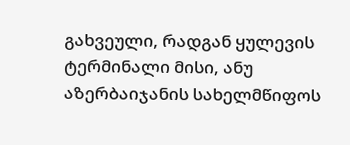გახვეული, რადგან ყულევის ტერმინალი მისი, ანუ აზერბაიჯანის სახელმწიფოს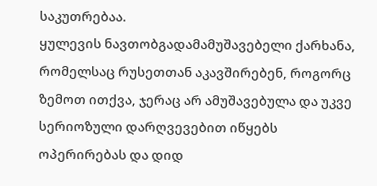საკუთრებაა.
ყულევის ნავთობგადამამუშავებელი ქარხანა, რომელსაც რუსეთთან აკავშირებენ, როგორც ზემოთ ითქვა, ჯერაც არ ამუშავებულა და უკვე სერიოზული დარღვევებით იწყებს ოპერირებას და დიდ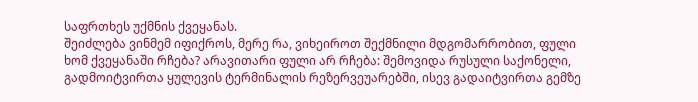საფრთხეს უქმნის ქვეყანას.
შეიძლება ვინმემ იფიქროს, მერე რა, ვიხეიროთ შექმნილი მდგომარრობით, ფული ხომ ქვეყანაში რჩება? არავითარი ფული არ რჩება: შემოვიდა რუსული საქონელი, გადმოიტვირთა ყულევის ტერმინალის რეზერვეუარებში, ისევ გადაიტვირთა გემზე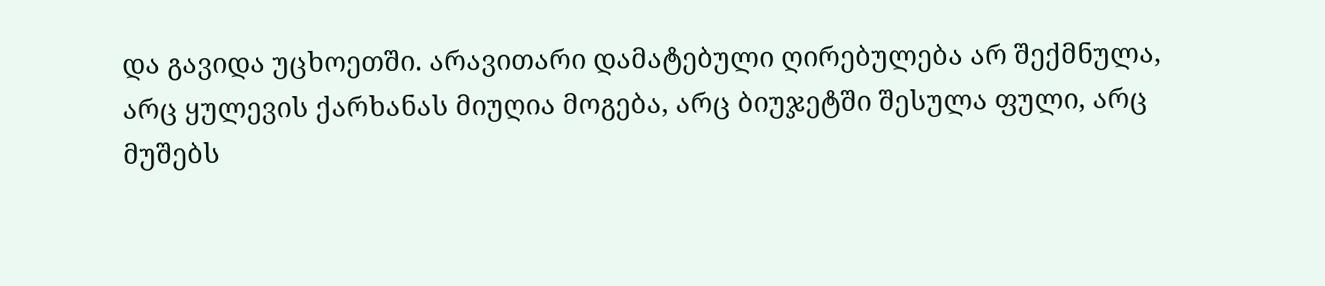და გავიდა უცხოეთში. არავითარი დამატებული ღირებულება არ შექმნულა, არც ყულევის ქარხანას მიუღია მოგება, არც ბიუჯეტში შესულა ფული, არც მუშებს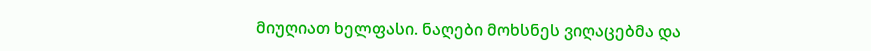მიუღიათ ხელფასი. ნაღები მოხსნეს ვიღაცებმა და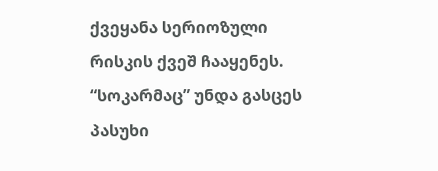ქვეყანა სერიოზული რისკის ქვეშ ჩააყენეს.
“სოკარმაც” უნდა გასცეს პასუხი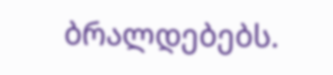ბრალდებებს.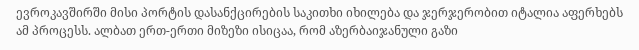ევროკავშირში მისი პორტის დასანქცირების საკითხი იხილება და ჯერჯერობით იტალია აფერხებს ამ პროცესს. ალბათ ერთ-ერთი მიზეზი ისიცაა, რომ აზერბაიჯანული გაზი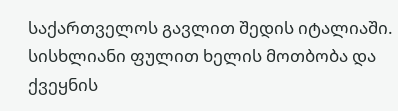საქართველოს გავლით შედის იტალიაში.
სისხლიანი ფულით ხელის მოთბობა და ქვეყნის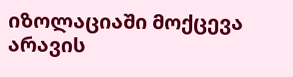იზოლაციაში მოქცევა არავის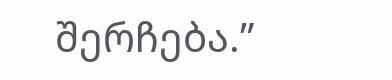შერჩება.”